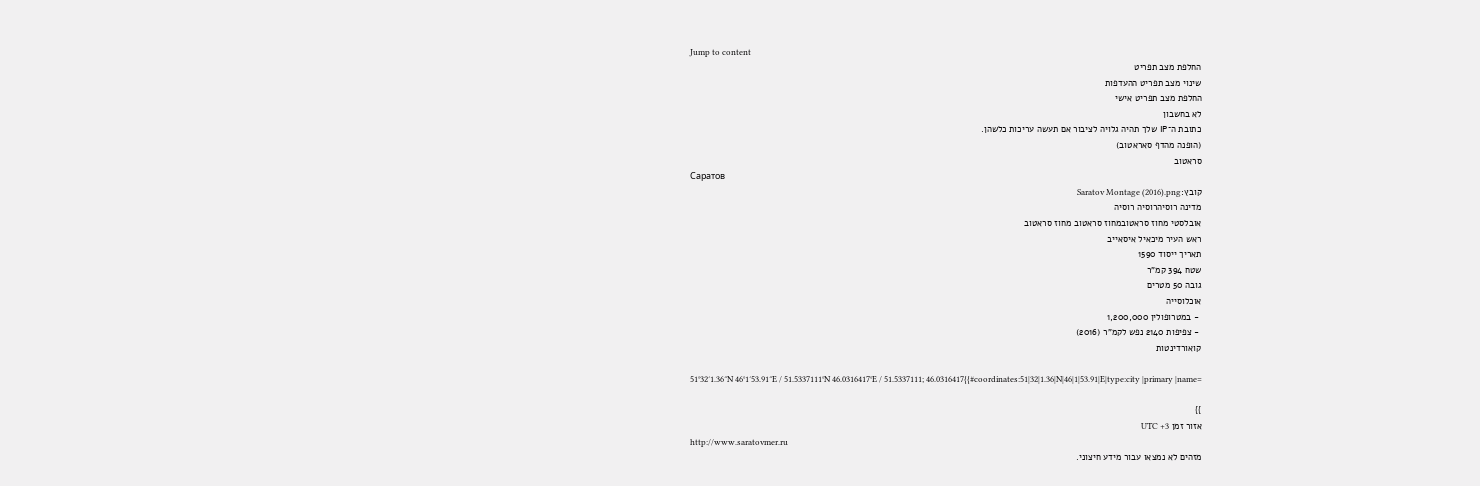Jump to content
החלפת מצב תפריט
שינוי מצב תפריט ההעדפות
החלפת מצב תפריט אישי
לא בחשבון
כתובת ה־IP שלך תהיה גלויה לציבור אם תעשה עריכות כלשהן.
(הופנה מהדף סאראטוב)
סראטוב
Саратов
קובץ:Saratov Montage (2016).png
מדינה רוסיהרוסיה רוסיה
אובלסטי מחוז סראטובמחוז סראטוב מחוז סראטוב
ראש העיר מיכאיל איסאייב
תאריך ייסוד 1590
שטח 394 קמ"ר
גובה 50 מטרים
אוכלוסייה
 ‑ במטרופולין 1,200,000
 ‑ צפיפות 2140 נפש לקמ"ר (2016)
קואורדינטות

51°32′1.36″N 46°1′53.91″E / 51.5337111°N 46.0316417°E / 51.5337111; 46.0316417{{#coordinates:51|32|1.36|N|46|1|53.91|E|type:city |primary |name=

}}
אזור זמן UTC +3
http://www.saratovmer.ru
מזהים לא נמצאו עבור מידע חיצוני.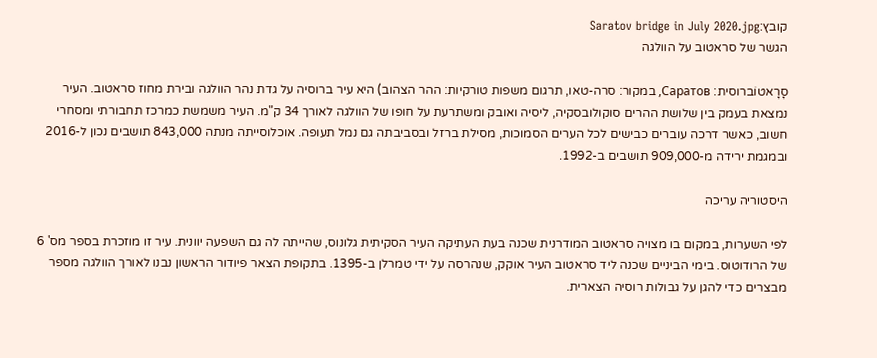קובץ:Saratov bridge in July 2020.jpg
הגשר של סראטוב על הוולגה

סָרָאטוֹברוסית: Саратов, במקור: סרה-טאו, תרגום משפות טורקיות: ההר הצהוב) היא עיר ברוסיה על גדת נהר הוולגה ובירת מחוז סראטוב. העיר נמצאת בעמק בין שלושת ההרים סוקולובסקיה, ליסיה ואובק ומשתרעת על חופו של הוולגה לאורך 34 ק"מ. העיר משמשת כמרכז תחבורתי ומסחרי חשוב, כאשר דרכה עוברים כבישים לכל הערים הסמוכות, מסילת ברזל ובסביבתה גם נמל תעופה. אוכלוסייתה מנתה 843,000 תושבים נכון ל-2016 ובמגמת ירידה מ-909,000 תושבים ב-1992.

היסטוריה עריכה

לפי השערות, במקום בו מצויה סראטוב המודרנית שכנה בעת העתיקה העיר הסקיתית גלונוס, שהייתה לה גם השפעה יוונית. עיר זו מוזכרת בספר מס' 6 של הרודוטוס. בימי הביניים שכנה ליד סראטוב העיר אוקק, שנהרסה על ידי טמרלן ב-1395. בתקופת הצאר פיודור הראשון נבנו לאורך הוולגה מספר מבצרים כדי להגן על גבולות רוסיה הצארית.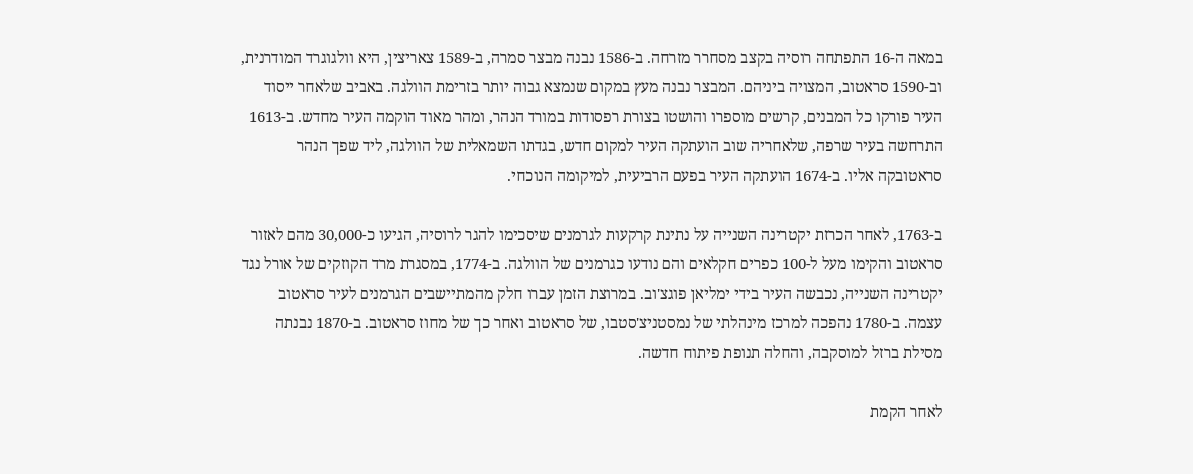במאה ה-16 התפתחה רוסיה בקצב מסחרר מזרחה. ב-1586 נבנה מבצר סמרה, ב-1589 צאריצין, היא וולגוגרד המודרנית, וב-1590 סראטוב, המצויה ביניהם. המבצר נבנה מעץ במקום שנמצא גבוה יותר בזרימת הוולגה. באביב שלאחר ייסוד העיר פורקו כל המבנים, קרשים מוספרו והושטו בצורת רפסודות במורד הנהר, ומהר מאוד הוקמה העיר מחדש. ב-1613 התרחשה בעיר שרפה, שלאחריה שוב הועתקה העיר למקום חדש, בגדתו השמאלית של הוולגה, ליד שפך הנהר סראטובקה אליו. ב-1674 הועתקה העיר בפעם הרביעית, למיקומה הנוכחי.

ב-1763, לאחר הכרזת יקטרינה השנייה על נתינת קרקעות לגרמנים שיסכימו להגר לרוסיה, הגיעו כ-30,000 מהם לאזור סראטוב והקימו מעל ל-100 כפרים חקלאים והם נודעו כגרמנים של הוולגה. ב-1774, במסגרת מרד הקוזקים של אורל נגד יקטרינה השנייה, נכבשה העיר בידי ימליאן פוגצ'וב. במרוצת הזמן עברו חלק מהמתיישבים הגרמנים לעיר סראטוב עצמה. ב-1780 נהפכה למרכז מינהלתי של נמסטניצ'סטבו, של סראטוב ואחר כך של מחוז סראטוב. ב-1870 נבנתה מסילת ברזל למוסקבה, והחלה תנופת פיתוח חדשה.

לאחר הקמת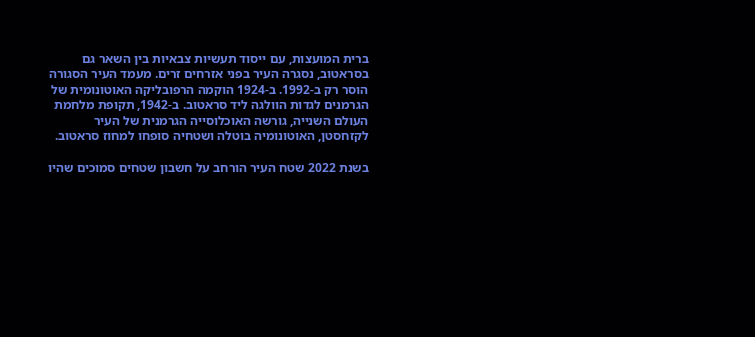ברית המועצות, עם ייסוד תעשיות צבאיות בין השאר גם בסראטוב, נסגרה העיר בפני אזרחים זרים. מעמד העיר הסגורה הוסר רק ב-1992. ב-1924 הוקמה הרפובליקה האוטונומית של הגרמנים לגדות הוולגה ליד סראטוב. ב-1942, תקופת מלחמת העולם השנייה, גורשה האוכלוסייה הגרמנית של העיר לקזחסטן, האוטונומיה בוטלה ושטחיה סופחו למחוז סראטוב.

בשנת 2022 שטח העיר הורחב על חשבון שטחים סמוכים שהיו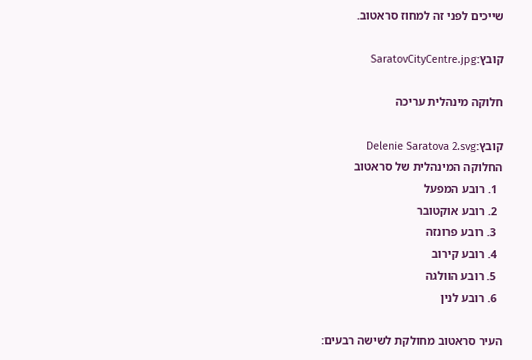שייכים לפני זה למחוז סראטוב.

קובץ:SaratovCityCentre.jpg

חלוקה מינהלית עריכה

קובץ:Delenie Saratova 2.svg
החלוקה המינהלית של סראטוב
  1. רובע המפעל
  2. רובע אוקטובר
  3. רובע פרונזה
  4. רובע קירוב
  5. רובע הוולגה
  6. רובע לנין

העיר סראטוב מחולקת לשישה רבעים: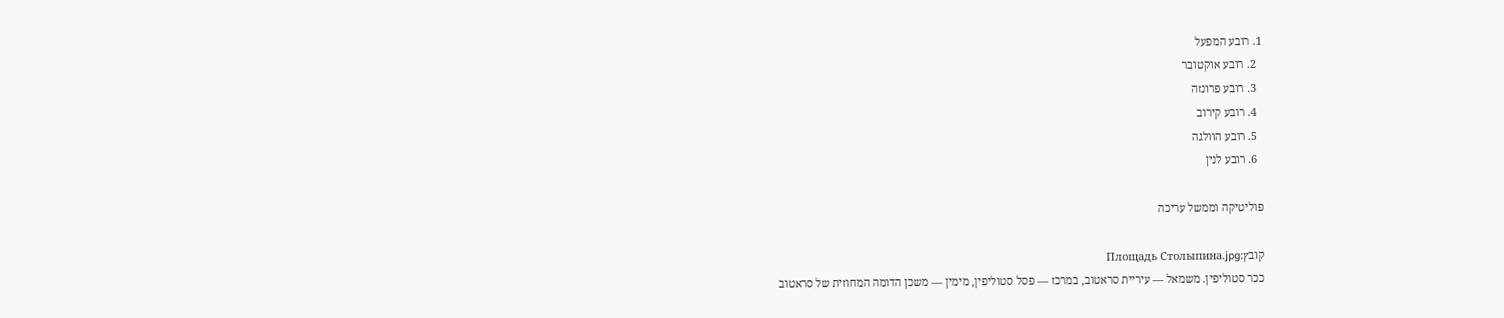1. רובע המפעל
  2. רובע אוקטובר
  3. רובע פרונזה
  4. רובע קירוב
  5. רובע הוולגה
  6. רובע לנין

פוליטיקה וממשל עריכה

קובץ:Площадь Столыпина.jpg
ככר סטוליפין. משמאל — עיריית סראטוב, במרכז — פסל סטוליפין, מימין — משכן הדומה המחוזית של סראטוב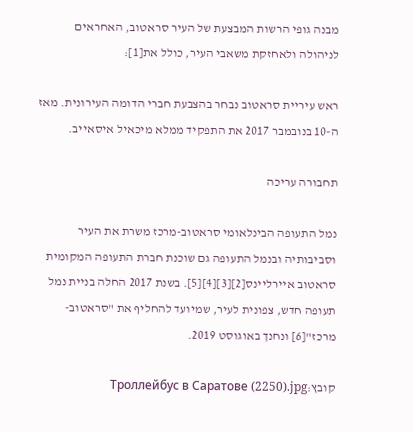מבנה גופי הרשות המבצעת של העיר סראטוב, האחראים לניהולה ולאחזקת משאבי העיר, כולל את[1]:

ראש עיריית סראטוב נבחר בהצבעת חברי הדומה העירונית. מאז ה-10 בנובמבר 2017 את התפקיד ממלא מיכאיל איסאייב.

תחבורה עריכה

נמל התעופה הבינלאומי סראטוב-מרכז משרת את העיר וסביבותיה ובנמל התעופה גם שוכנת חברת התעופה המקומית סראטוב איירליינס[2][3][4][5]. בשנת 2017 החלה בניית נמל תעופה חדש, צפונית לעיר, שמיועד להחליף את "סראטוב-מרכז"[6] ונחנך באוגוסט 2019.

קובץ:Троллейбус в Саратове (2250).jpg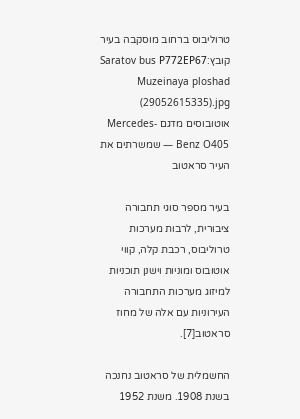טרוליבוס ברחוב מוסקבה בעיר
קובץ:Saratov bus Р772ЕР67 Muzeinaya ploshad (29052615335).jpg
אוטובוסים מדגם Mercedes-Benz O405 — שמשרתים את העיר סראטוב

בעיר מספר סוגי תחבורה ציבורית, לרבות מערכות טרוליבוס, רכבת קלה, קווי אוטובוס ומוניות וישנן תוכניות למיזוג מערכות התחבורה העירוניות עם אלה של מחוז סראטוב[7].

החשמלית של סראטוב נחנכה בשנת 1908. משנת 1952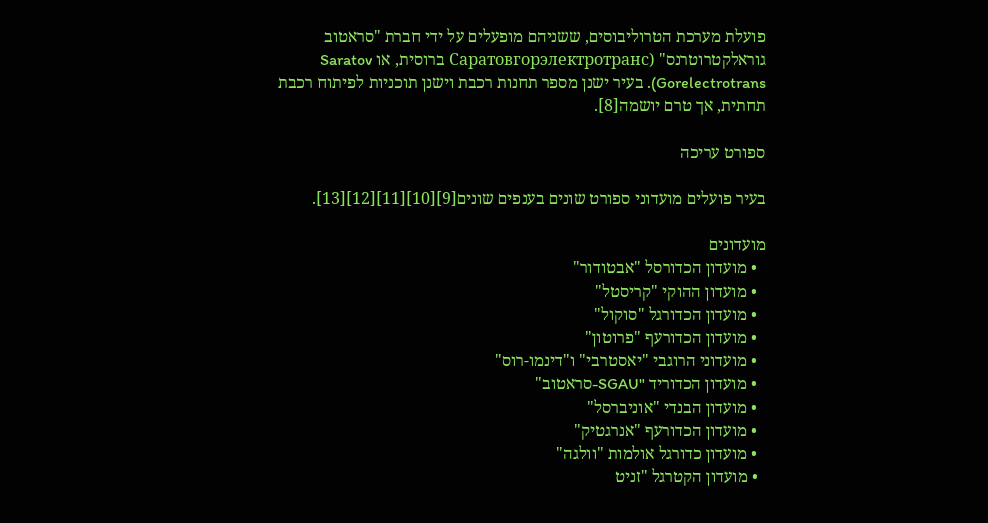פועלת מערכת הטרוליבוסים, ששניהם מופעלים על ידי חברת "סראטוב גוראלקטרוטרנס" (Саратовгорэлектротранс ברוסית, או Saratov Gorelectrotrans). בעיר ישנן מספר תחנות רכבת וישנן תוכניות לפיתוח רכבת תחתית, אך טרם יושמה[8].

ספורט עריכה

בעיר פועלים מועדוני ספורט שונים בענפים שונים[9][10][11][12][13].

מועדונים
  • מועדון הכדורסל "אבטודור"
  • מועדון ההוקי "קריסטל"
  • מועדון הכדורגל "סוקול"
  • מועדון הכדורעף "פרוטון"
  • מועדוני הרוגבי "יאסטרבי" ו"דינמו-רוס"
  • מועדון הכדוריד "SGAU-סראטוב"
  • מועדון הבנדי "אוניברסל"
  • מועדון הכדורעף "אנרגטיק"
  • מועדון כדורגל אולמות "וולגה"
  • מועדון הקטרגל "זניט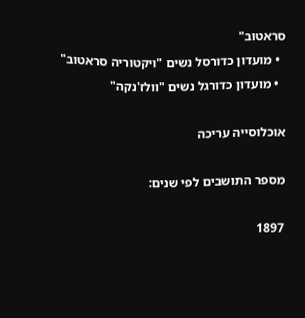סראטוב"
  • מועדון כדורסל נשים "ויקטוריה סראטוב"
  • מועדון כדורגל נשים "וולז'נקה"

אוכלוסייה עריכה

מספר התושבים לפי שנים:

1897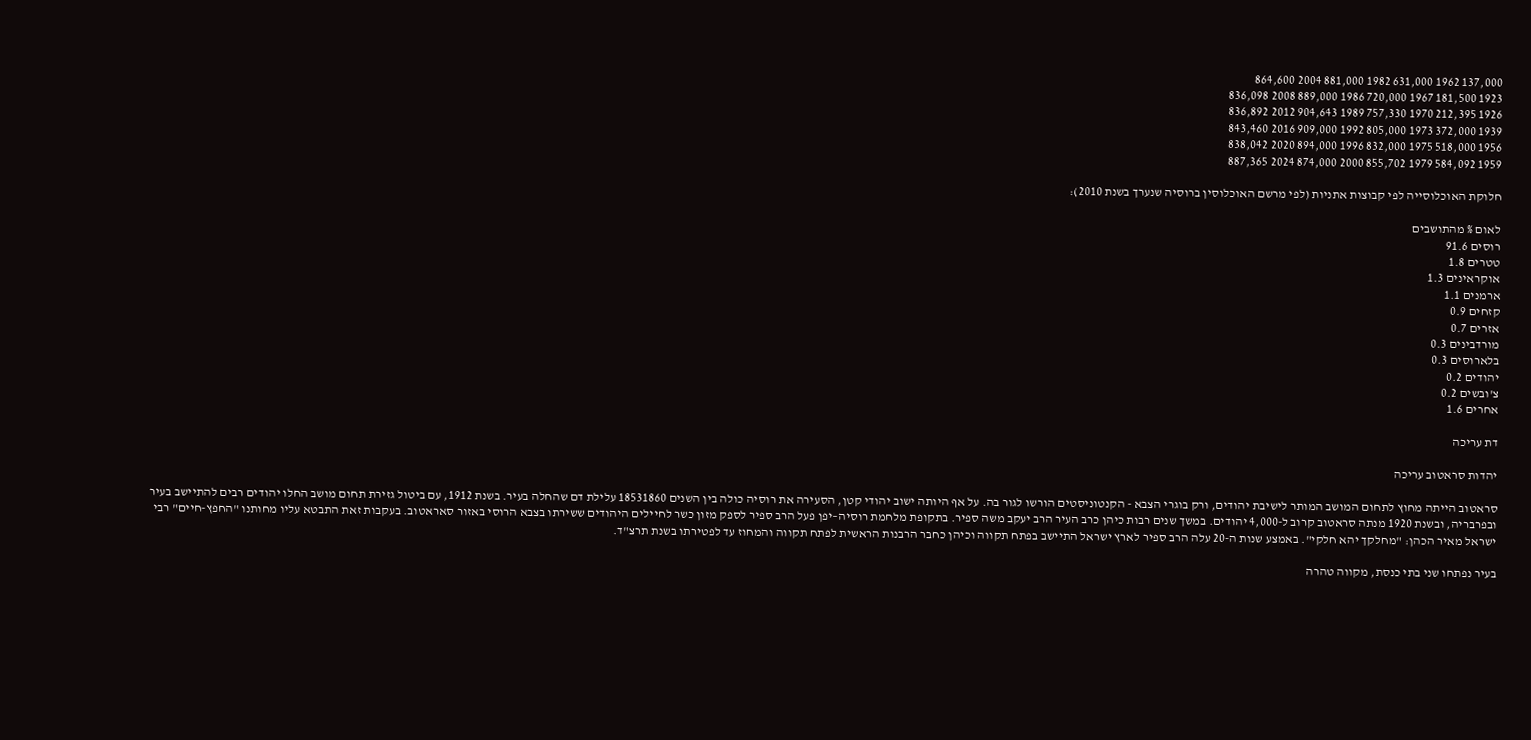137,000 1962 631,000 1982 881,000 2004 864,600
1923 181,500 1967 720,000 1986 889,000 2008 836,098
1926 212,395 1970 757,330 1989 904,643 2012 836,892
1939 372,000 1973 805,000 1992 909,000 2016 843,460
1956 518,000 1975 832,000 1996 894,000 2020 838,042
1959 584,092 1979 855,702 2000 874,000 2024 887,365

חלוקת האוכלוסייה לפי קבוצות אתניות (לפי מרשם האוכלוסין ברוסיה שנערך בשנת 2010):

לאום % מהתושבים
רוסים 91.6
טטרים 1.8
אוקראינים 1.3
ארמנים 1.1
קזחים 0.9
אזרים 0.7
מורדבינים 0.3
בלארוסים 0.3
יהודים 0.2
צ'ובשים 0.2
אחרים 1.6

דת עריכה

יהדות סראטוב עריכה

סראטוב הייתה מחוץ לתחום המושב המותר לישיבת יהודים, ורק בוגרי הצבא - הקנטוניסטים הורשו לגור בה. על אף היותה ישוב יהודי קטן, הסעירה את רוסיה כולה בין השנים 18531860 עלילת דם שהחלה בעיר. בשנת 1912, עם ביטול גזירת תחום מושב החלו יהודים רבים להתיישב בעיר ובפרבריה, ובשנת 1920 מנתה סראטוב קרוב ל-4,000 יהודים. במשך שנים רבות כיהן כרב העיר הרב יעקב משה ספיר. בתקופת מלחמת רוסיה–יפן פעל הרב ספיר לספק מזון כשר לחיילים היהודים ששירתו בצבא הרוסי באזור סאראטוב. בעקבות זאת התבטא עליו מחותנו "החפץ-חיים" רבי ישראל מאיר הכהן: "מחלקך יהא חלקי". באמצע שנות ה-20 עלה הרב ספיר לארץ ישראל התיישב בפתח תקווה וכיהן כחבר הרבנות הראשית לפתח תקווה והמחוז עד לפטירתו בשנת תרצ"ד.

בעיר נפתחו שני בתי כנסת, מקווה טהרה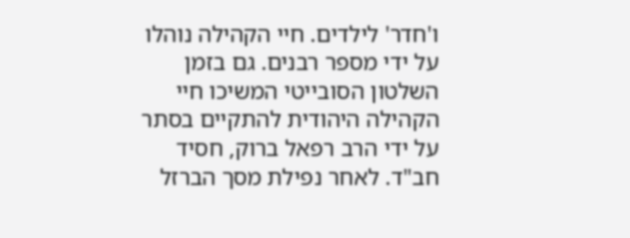ו'חדר' לילדים. חיי הקהילה נוהלו על ידי מספר רבנים. גם בזמן השלטון הסובייטי המשיכו חיי הקהילה היהודית להתקיים בסתר על ידי הרב רפאל ברוק, חסיד חב"ד. לאחר נפילת מסך הברזל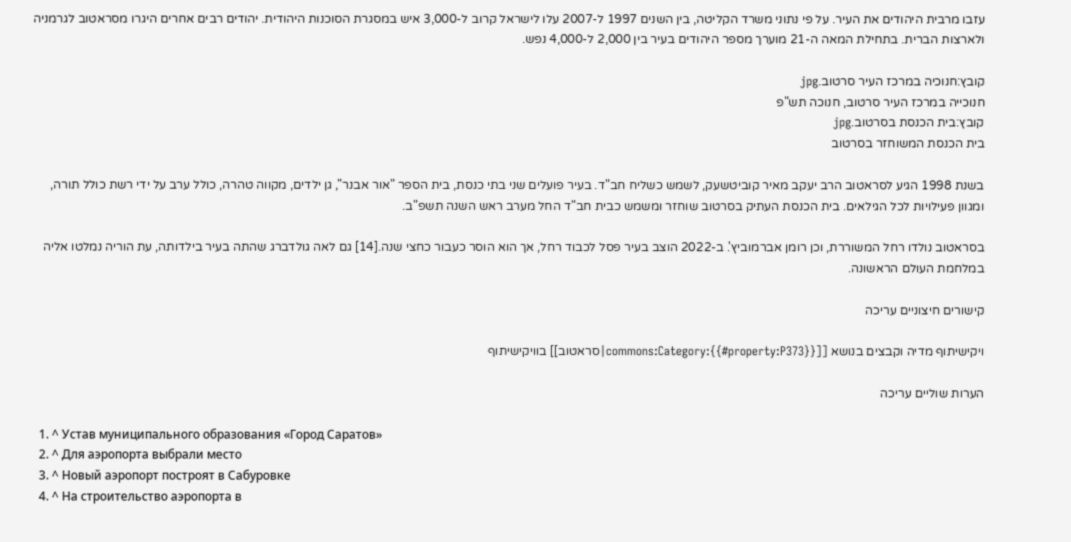עזבו מרבית היהודים את העיר. על פי נתוני משרד הקליטה, בין השנים 1997 ל-2007 עלו לישראל קרוב ל-3,000 איש במסגרת הסוכנות היהודית. יהודים רבים אחרים היגרו מסראטוב לגרמניה ולארצות הברית. בתחילת המאה ה-21 מוערך מספר היהודים בעיר בין 2,000 ל-4,000 נפש.

קובץ:חנוכיה במרכז העיר סרטוב.jpg
חנוכייה במרכז העיר סרטוב, חנוכה תש"פ
קובץ:בית הכנסת בסרטוב.jpg
בית הכנסת המשוחזר בסרטוב

בשנת 1998 הגיע לסראטוב הרב יעקב מאיר קוביטשעק, לשמש כשליח חב"ד. בעיר פועלים שני בתי כנסת, בית הספר "אור אבנר", גן ילדים, מקווה טהרה, כולל ערב על ידי רשת כולל תורה, ומגוון פעילויות לכל הגילאים. בית הכנסת העתיק בסרטוב שוחזר ומשמש כבית חב"ד החל מערב ראש השנה תשפ"ב.

בסראטוב נולדו רחל המשוררת, וכן רומן אברמוביץ'. ב-2022 הוצב בעיר פסל לכבוד רחל, אך הוא הוסר כעבור כחצי שנה.[14] גם לאה גולדברג שהתה בעיר בילדותה, עת הוריה נמלטו אליה במלחמת העולם הראשונה.

קישורים חיצוניים עריכה

ויקישיתוף מדיה וקבצים בנושא [[commons:Category:{{#property:P373}}|סראטוב]] בוויקישיתוף

הערות שוליים עריכה

  1. ^ Устав муниципального образования «Город Саратов»
  2. ^ Для аэропорта выбрали место
  3. ^ Новый аэропорт построят в Сабуровке
  4. ^ На строительство аэропорта в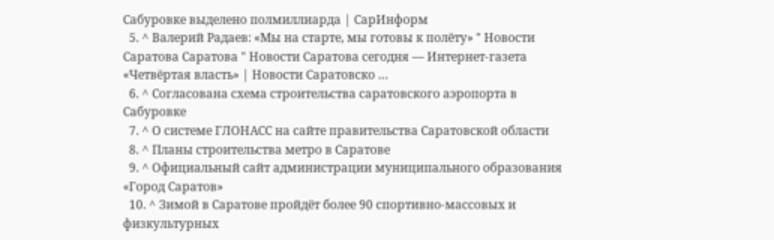Сабуровке выделено полмиллиарда | СарИнформ
  5. ^ Валерий Радаев: «Мы на старте, мы готовы к полёту» " Новости Саратова Саратова " Новости Саратова сегодня — Интернет-газета «Четвёртая власть» | Новости Саратовско …
  6. ^ Согласована схема строительства саратовского аэропорта в Сабуровке
  7. ^ О системе ГЛОНАСС на сайте правительства Саратовской области
  8. ^ Планы строительства метро в Саратове
  9. ^ Официальный сайт администрации муниципального образования «Город Саратов»
  10. ^ Зимой в Саратове пройдёт более 90 спортивно-массовых и физкультурных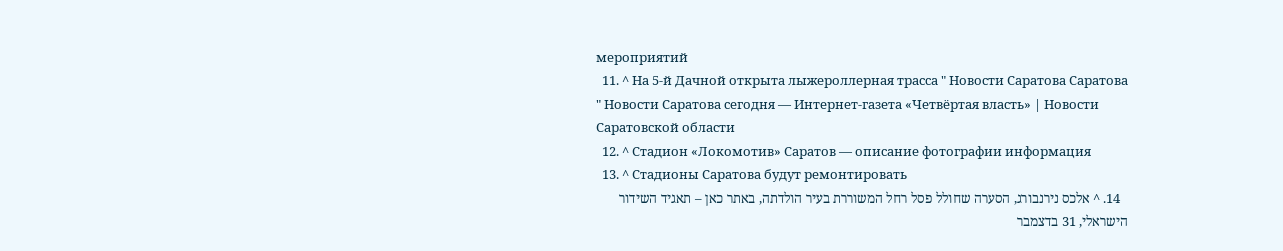мероприятий
  11. ^ На 5-й Дачной открыта лыжероллерная трасса " Новости Саратова Саратова " Новости Саратова сегодня — Интернет-газета «Четвёртая власть» | Новости Саратовской области
  12. ^ Стадион «Локомотив» Саратов — описание фотографии информация
  13. ^ Стадионы Саратова будут ремонтировать
  14. ^ אלכס נירנבורג, הסערה שחולל פסל רחל המשוררת בעיר הולדתה, באתר כאן – תאגיד השידור הישראלי, 31 בדצמבר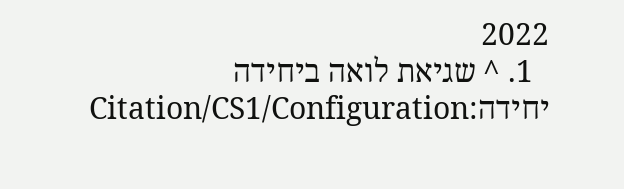2022
  1. ^ שגיאת לואה ביחידה יחידה:Citation/CS1/Configuration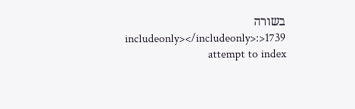בשורה 1739<includeonly></includeonly>: attempt to index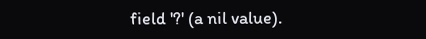field '?' (a nil value).